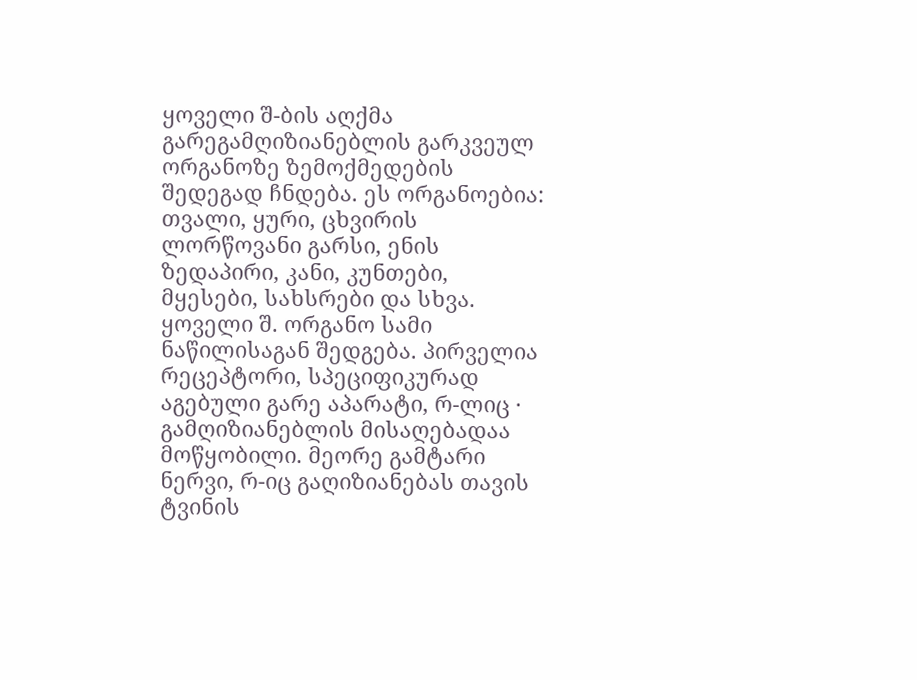ყოველი შ-ბის აღქმა გარეგამღიზიანებლის გარკვეულ ორგანოზე ზემოქმედების შედეგად ჩნდება. ეს ორგანოებია: თვალი, ყური, ცხვირის ლორწოვანი გარსი, ენის ზედაპირი, კანი, კუნთები, მყესები, სახსრები და სხვა. ყოველი შ. ორგანო სამი ნაწილისაგან შედგება. პირველია რეცეპტორი, სპეციფიკურად აგებული გარე აპარატი, რ-ლიც · გამღიზიანებლის მისაღებადაა მოწყობილი. მეორე გამტარი ნერვი, რ-იც გაღიზიანებას თავის ტვინის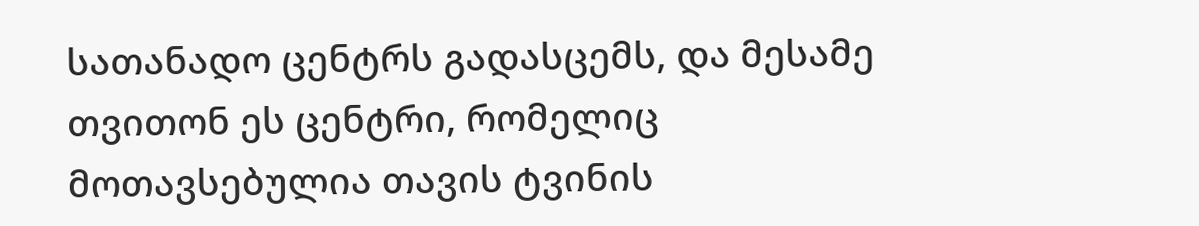სათანადო ცენტრს გადასცემს, და მესამე თვითონ ეს ცენტრი, რომელიც მოთავსებულია თავის ტვინის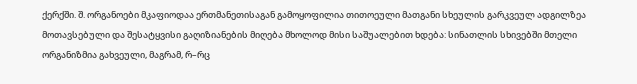ქერქში. შ. ორგანოები მკაფიოდაა ერთმანეთისაგან გამოყოფილია თითოეული მათგანი სხეულის გარკვეულ ადგილზეა მოთავსებული და შესატყვისი გაღიზიანების მიღება მხოლოდ მისი საშუალებით ხდება: სინათლის სხივებში მთელი ორგანიზმია გახვეული, მაგრამ, რ–რც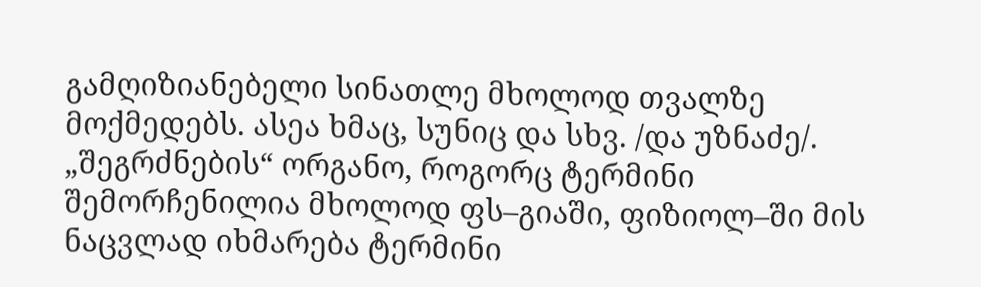გამღიზიანებელი სინათლე მხოლოდ თვალზე მოქმედებს. ასეა ხმაც, სუნიც და სხვ. /და უზნაძე/. „შეგრძნების“ ორგანო, როგორც ტერმინი შემორჩენილია მხოლოდ ფს–გიაში, ფიზიოლ–ში მის ნაცვლად იხმარება ტერმინი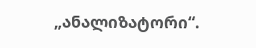„ანალიზატორი“.